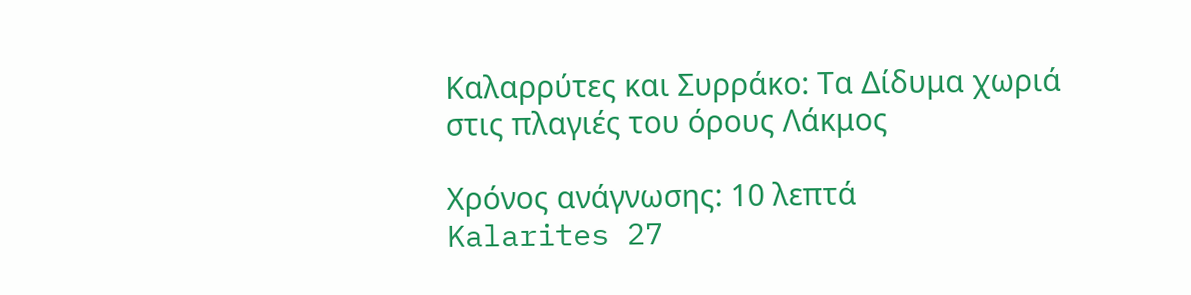Καλαρρύτες και Συρράκο: Τα Δίδυμα χωριά στις πλαγιές του όρους Λάκμος

Χρόνος ανάγνωσης: 10 λεπτά
Kalarites 27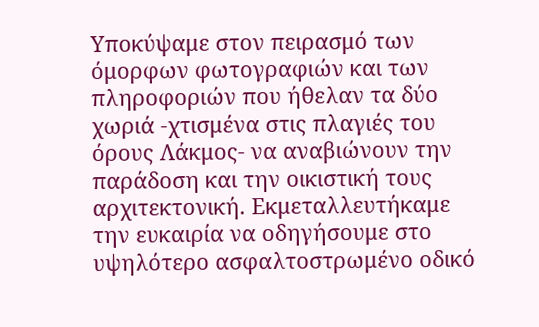Υποκύψαμε στον πειρασμό των όμορφων φωτογραφιών και των πληροφοριών που ήθελαν τα δύο χωριά -χτισμένα στις πλαγιές του όρους Λάκμος- να αναβιώνουν την παράδοση και την οικιστική τους αρχιτεκτονική. Εκμεταλλευτήκαμε την ευκαιρία να οδηγήσουμε στο υψηλότερο ασφαλτοστρωμένο οδικό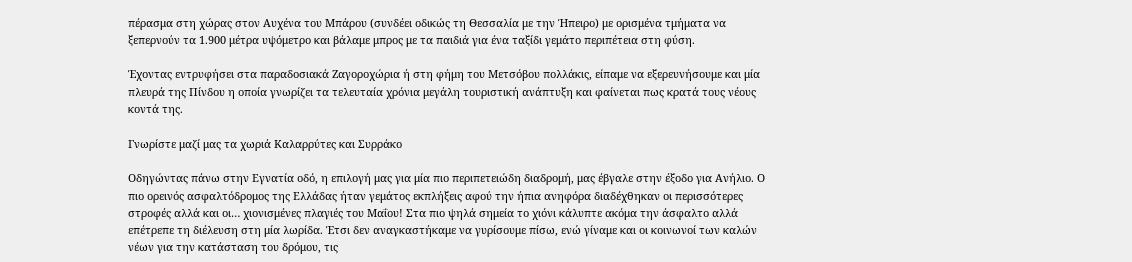πέρασμα στη χώρας στον Αυχένα του Μπάρου (συνδέει οδικώς τη Θεσσαλία με την Ήπειρο) με ορισμένα τμήματα να ξεπερνούν τα 1.900 μέτρα υψόμετρο και βάλαμε μπρος με τα παιδιά για ένα ταξίδι γεμάτο περιπέτεια στη φύση.

Έχοντας εντρυφήσει στα παραδοσιακά Ζαγοροχώρια ή στη φήμη του Μετσόβου πολλάκις, είπαμε να εξερευνήσουμε και μία πλευρά της Πίνδου η οποία γνωρίζει τα τελευταία χρόνια μεγάλη τουριστική ανάπτυξη και φαίνεται πως κρατά τους νέους κοντά της.

Γνωρίστε μαζί μας τα χωριά Καλαρρύτες και Συρράκο

Οδηγώντας πάνω στην Εγνατία οδό, η επιλογή μας για μία πιο περιπετειώδη διαδρομή, μας έβγαλε στην έξοδο για Ανήλιο. Ο πιο ορεινός ασφαλτόδρομος της Ελλάδας ήταν γεμάτος εκπλήξεις αφού την ήπια ανηφόρα διαδέχθηκαν οι περισσότερες στροφές αλλά και οι… χιονισμένες πλαγιές του Μαΐου! Στα πιο ψηλά σημεία το χιόνι κάλυπτε ακόμα την άσφαλτο αλλά επέτρεπε τη διέλευση στη μία λωρίδα. Έτσι δεν αναγκαστήκαμε να γυρίσουμε πίσω, ενώ γίναμε και οι κοινωνοί των καλών νέων για την κατάσταση του δρόμου, τις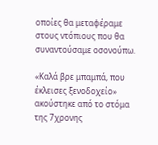οποίες θα μεταφέραμε στους ντόπιους που θα συναντούσαμε οσονούπω.

«Καλά βρε μπαμπά, που έκλεισες ξενοδοχείο» ακούστηκε από το στόμα της 7χρονης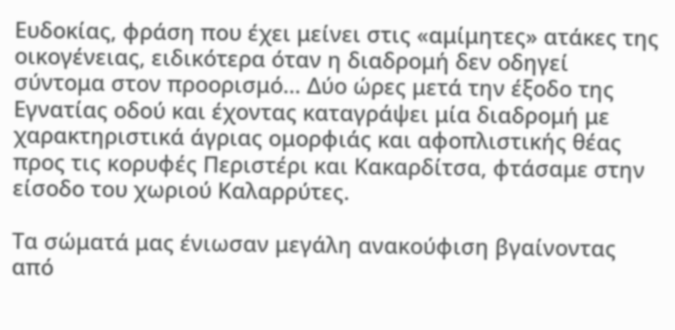Ευδοκίας, φράση που έχει μείνει στις «αμίμητες» ατάκες της οικογένειας, ειδικότερα όταν η διαδρομή δεν οδηγεί σύντομα στον προορισμό… Δύο ώρες μετά την έξοδο της Εγνατίας οδού και έχοντας καταγράψει μία διαδρομή με χαρακτηριστικά άγριας ομορφιάς και αφοπλιστικής θέας προς τις κορυφές Περιστέρι και Κακαρδίτσα, φτάσαμε στην είσοδο του χωριού Καλαρρύτες.

Τα σώματά μας ένιωσαν μεγάλη ανακούφιση βγαίνοντας από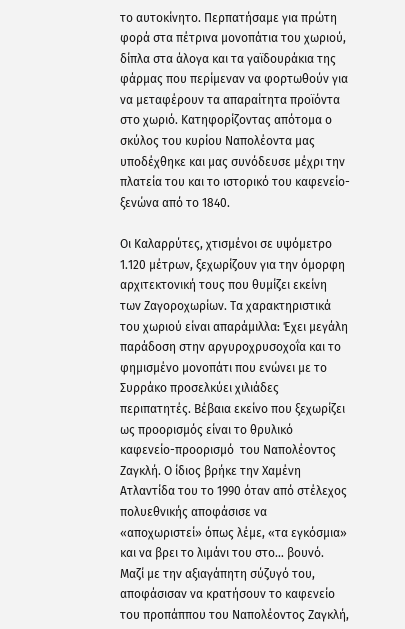το αυτοκίνητο. Περπατήσαμε για πρώτη φορά στα πέτρινα μονοπάτια του χωριού, δίπλα στα άλογα και τα γαϊδουράκια της φάρμας που περίμεναν να φορτωθούν για να μεταφέρουν τα απαραίτητα προϊόντα στο χωριό. Κατηφορίζοντας απότομα ο σκύλος του κυρίου Ναπολέοντα μας υποδέχθηκε και μας συνόδευσε μέχρι την πλατεία του και το ιστορικό του καφενείο-ξενώνα από το 1840.

Οι Καλαρρύτες, χτισμένοι σε υψόμετρο 1.120 μέτρων, ξεχωρίζουν για την όμορφη αρχιτεκτονική τους που θυμίζει εκείνη των Ζαγοροχωρίων. Τα χαρακτηριστικά του χωριού είναι απαράμιλλα: Έχει μεγάλη παράδοση στην αργυροχρυσοχοΐα και το φημισμένο μονοπάτι που ενώνει με το Συρράκο προσελκύει χιλιάδες περιπατητές. Βέβαια εκείνο που ξεχωρίζει ως προορισμός είναι το θρυλικό καφενείο-προορισμό  του Ναπολέοντος Ζαγκλή. Ο ίδιος βρήκε την Χαμένη Ατλαντίδα του το 1990 όταν από στέλεχος πολυεθνικής αποφάσισε να «αποχωριστεί» όπως λέμε, «τα εγκόσμια» και να βρει το λιμάνι του στο… βουνό. Μαζί με την αξιαγάπητη σύζυγό του, αποφάσισαν να κρατήσουν το καφενείο του προπάππου του Ναπολέοντος Ζαγκλή,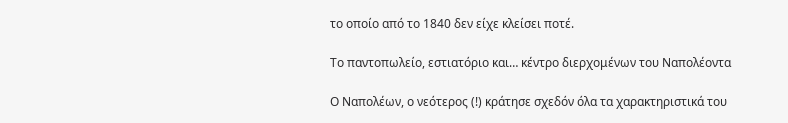το οποίο από το 1840 δεν είχε κλείσει ποτέ.

Το παντοπωλείο, εστιατόριο και… κέντρο διερχομένων του Ναπολέοντα

Ο Ναπολέων, ο νεότερος (!) κράτησε σχεδόν όλα τα χαρακτηριστικά του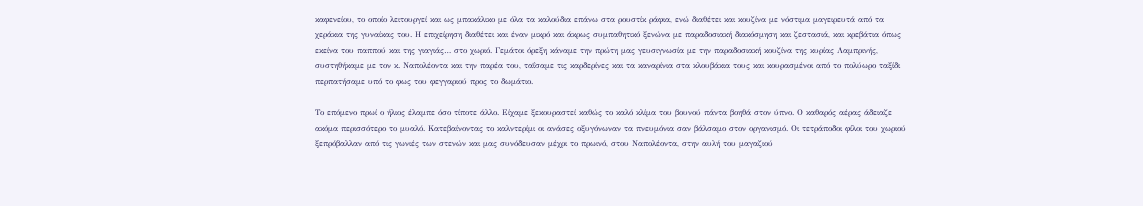καφενείου, το οποίο λειτουργεί και ως μπακάλικο με όλα τα καλούδια επάνω στα ρουστίκ ράφια, ενώ διαθέτει και κουζίνα με νόστιμα μαγειρευτά από τα χεράκια της γυναίκας του. Η επιχείρηση διαθέτει και έναν μικρό και άκρως συμπαθητικό ξενώνα με παραδοσιακή διακόσμηση και ζεστασιά, και κρεβάτια όπως εκείνα του παππού και της γιαγιάς… στο χωριό. Γεμάτοι όρεξη κάναμε την πρώτη μας γευσιγνωσία με την παραδοσιακή κουζίνα της κυρίας Λαμπρινής, συστηθήκαμε με τον κ. Ναπολέοντα και την παρέα του, ταΐσαμε τις καρδερίνες και τα καναρίνια στα κλουβάκια τους και κουρασμένοι από το πολύωρο ταξίδι περπατήσαμε υπό το φως του φεγγαριού προς το δωμάτιο.

Το επόμενο πρωί ο ήλιος έλαμπε όσο τίποτε άλλο. Είχαμε ξεκουραστεί καθώς το καλό κλίμα του βουνού πάντα βοηθά στον ύπνο. Ο καθαρός αέρας άδειαζε ακόμα περισσότερο το μυαλό. Κατεβαίνοντας το καλντερίμι οι ανάσες οξυγόνωναν τα πνευμόνια σαν βάλσαμο στον οργανισμό. Οι τετράποδοι φίλοι του χωριού ξεπρόβαλλαν από τις γωνιές των στενών και μας συνόδευσαν μέχρι το πρωινό, στου Ναπολέοντα, στην αυλή του μαγαζιού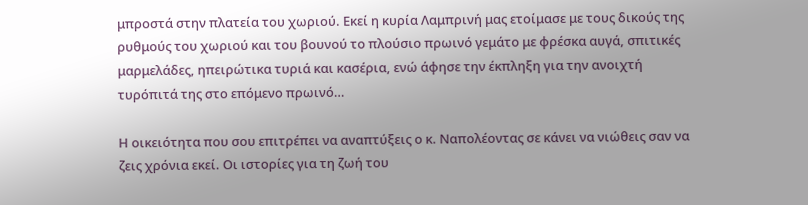μπροστά στην πλατεία του χωριού. Εκεί η κυρία Λαμπρινή μας ετοίμασε με τους δικούς της ρυθμούς του χωριού και του βουνού το πλούσιο πρωινό γεμάτο με φρέσκα αυγά, σπιτικές μαρμελάδες, ηπειρώτικα τυριά και κασέρια, ενώ άφησε την έκπληξη για την ανοιχτή τυρόπιτά της στο επόμενο πρωινό…

Η οικειότητα που σου επιτρέπει να αναπτύξεις ο κ. Ναπολέοντας σε κάνει να νιώθεις σαν να ζεις χρόνια εκεί. Οι ιστορίες για τη ζωή του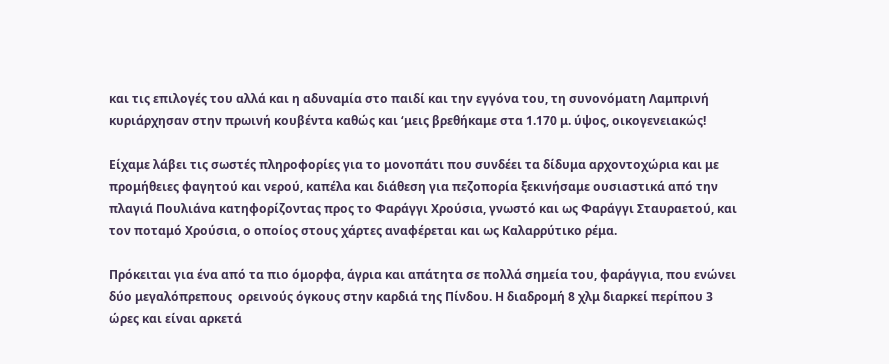και τις επιλογές του αλλά και η αδυναμία στο παιδί και την εγγόνα του, τη συνονόματη Λαμπρινή κυριάρχησαν στην πρωινή κουβέντα καθώς και ‘μεις βρεθήκαμε στα 1.170 μ. ύψος, οικογενειακώς!

Είχαμε λάβει τις σωστές πληροφορίες για το μονοπάτι που συνδέει τα δίδυμα αρχοντοχώρια και με προμήθειες φαγητού και νερού, καπέλα και διάθεση για πεζοπορία ξεκινήσαμε ουσιαστικά από την πλαγιά Πουλιάνα κατηφορίζοντας προς το Φαράγγι Χρούσια, γνωστό και ως Φαράγγι Σταυραετού, και τον ποταμό Χρούσια, ο οποίος στους χάρτες αναφέρεται και ως Καλαρρύτικο ρέμα.

Πρόκειται για ένα από τα πιο όμορφα, άγρια και απάτητα σε πολλά σημεία του, φαράγγια, που ενώνει δύο μεγαλόπρεπους  ορεινούς όγκους στην καρδιά της Πίνδου. Η διαδρομή 8 χλμ διαρκεί περίπου 3 ώρες και είναι αρκετά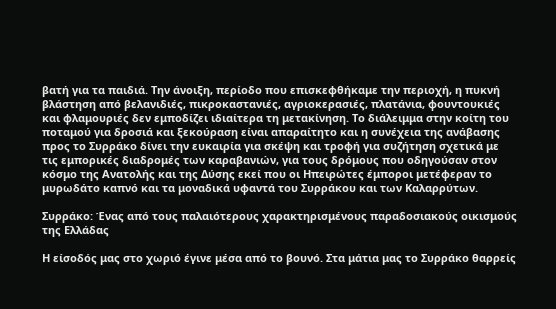βατή για τα παιδιά. Την άνοιξη, περίοδο που επισκεφθήκαμε την περιοχή, η πυκνή βλάστηση από βελανιδιές, πικροκαστανιές, αγριοκερασιές, πλατάνια, φουντουκιές και φλαμουριές δεν εμποδίζει ιδιαίτερα τη μετακίνηση. Το διάλειμμα στην κοίτη του ποταμού για δροσιά και ξεκούραση είναι απαραίτητο και η συνέχεια της ανάβασης προς το Συρράκο δίνει την ευκαιρία για σκέψη και τροφή για συζήτηση σχετικά με τις εμπορικές διαδρομές των καραβανιών, για τους δρόμους που οδηγούσαν στον κόσμο της Ανατολής και της Δύσης εκεί που οι Ηπειρώτες έμποροι μετέφεραν το μυρωδάτο καπνό και τα μοναδικά υφαντά του Συρράκου και των Καλαρρύτων.

Συρράκο: Ένας από τους παλαιότερους χαρακτηρισμένους παραδοσιακούς οικισμούς της Ελλάδας

Η είσοδός μας στο χωριό έγινε μέσα από το βουνό. Στα μάτια μας το Συρράκο θαρρείς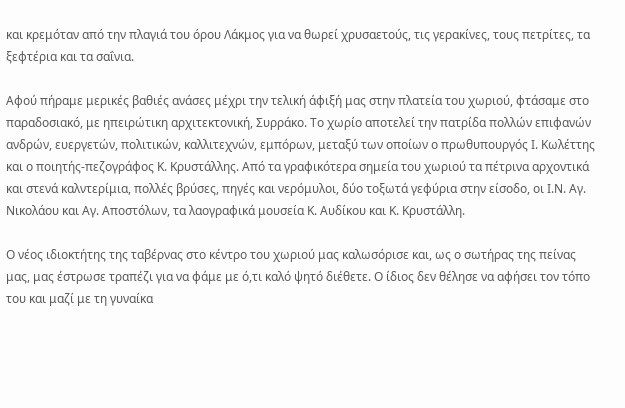και κρεμόταν από την πλαγιά του όρου Λάκμος για να θωρεί χρυσαετούς, τις γερακίνες, τους πετρίτες, τα ξεφτέρια και τα σαΐνια.

Αφού πήραμε μερικές βαθιές ανάσες μέχρι την τελική άφιξή μας στην πλατεία του χωριού, φτάσαμε στο παραδοσιακό, με ηπειρώτικη αρχιτεκτονική, Συρράκο. Το χωρίο αποτελεί την πατρίδα πολλών επιφανών ανδρών, ευεργετών, πολιτικών, καλλιτεχνών, εμπόρων, μεταξύ των οποίων ο πρωθυπουργός Ι. Κωλέττης και ο ποιητής-πεζογράφος Κ. Κρυστάλλης. Από τα γραφικότερα σημεία του χωριού τα πέτρινα αρχοντικά και στενά καλντερίμια, πολλές βρύσες, πηγές και νερόμυλοι, δύο τοξωτά γεφύρια στην είσοδο, οι Ι.Ν. Αγ. Νικολάου και Αγ. Αποστόλων, τα λαογραφικά μουσεία Κ. Αυδίκου και Κ. Κρυστάλλη.

Ο νέος ιδιοκτήτης της ταβέρνας στο κέντρο του χωριού μας καλωσόρισε και, ως ο σωτήρας της πείνας μας, μας έστρωσε τραπέζι για να φάμε με ό,τι καλό ψητό διέθετε. Ο ίδιος δεν θέλησε να αφήσει τον τόπο του και μαζί με τη γυναίκα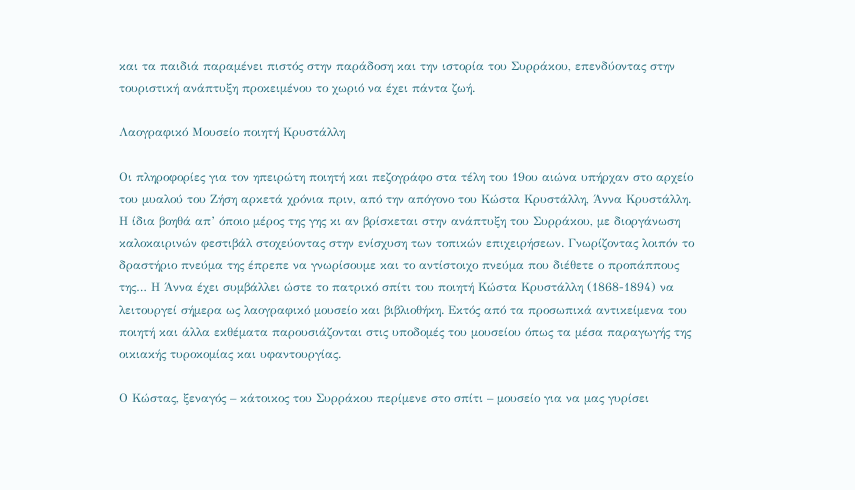και τα παιδιά παραμένει πιστός στην παράδοση και την ιστορία του Συρράκου, επενδύοντας στην τουριστική ανάπτυξη προκειμένου το χωριό να έχει πάντα ζωή.

Λαογραφικό Μουσείο ποιητή Κρυστάλλη

Οι πληροφορίες για τον ηπειρώτη ποιητή και πεζογράφο στα τέλη του 19ου αιώνα υπήρχαν στο αρχείο του μυαλού του Ζήση αρκετά χρόνια πριν, από την απόγονο του Κώστα Κρυστάλλη, Άννα Κρυστάλλη. Η ίδια βοηθά απ’ όποιο μέρος της γης κι αν βρίσκεται στην ανάπτυξη του Συρράκου, με διοργάνωση καλοκαιρινών φεστιβάλ στοχεύοντας στην ενίσχυση των τοπικών επιχειρήσεων. Γνωρίζοντας λοιπόν το δραστήριο πνεύμα της έπρεπε να γνωρίσουμε και το αντίστοιχο πνεύμα που διέθετε ο προπάππους της… Η Άννα έχει συμβάλλει ώστε το πατρικό σπίτι του ποιητή Κώστα Κρυστάλλη (1868-1894) να λειτουργεί σήμερα ως λαογραφικό μουσείο και βιβλιοθήκη. Εκτός από τα προσωπικά αντικείμενα του ποιητή και άλλα εκθέματα παρουσιάζονται στις υποδομές του μουσείου όπως τα μέσα παραγωγής της οικιακής τυροκομίας και υφαντουργίας.

Ο Κώστας, ξεναγός – κάτοικος του Συρράκου περίμενε στο σπίτι – μουσείο για να μας γυρίσει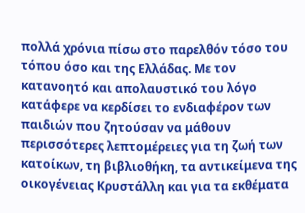πολλά χρόνια πίσω στο παρελθόν τόσο του τόπου όσο και της Ελλάδας. Με τον κατανοητό και απολαυστικό του λόγο κατάφερε να κερδίσει το ενδιαφέρον των παιδιών που ζητούσαν να μάθουν περισσότερες λεπτομέρειες για τη ζωή των κατοίκων, τη βιβλιοθήκη, τα αντικείμενα της οικογένειας Κρυστάλλη και για τα εκθέματα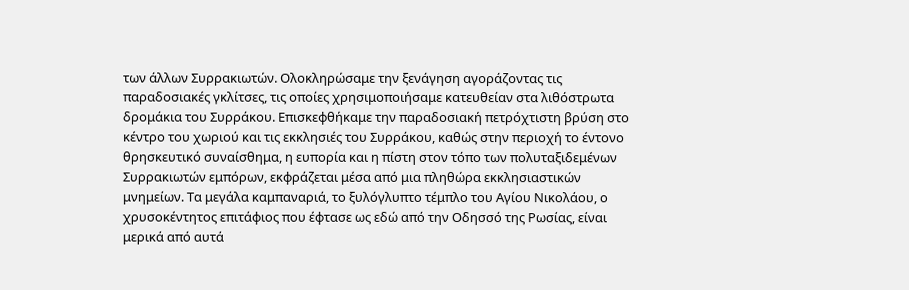των άλλων Συρρακιωτών. Ολοκληρώσαμε την ξενάγηση αγοράζοντας τις παραδοσιακές γκλίτσες, τις οποίες χρησιμοποιήσαμε κατευθείαν στα λιθόστρωτα δρομάκια του Συρράκου. Επισκεφθήκαμε την παραδοσιακή πετρόχτιστη βρύση στο κέντρο του χωριού και τις εκκλησιές του Συρράκου, καθώς στην περιοχή το έντονο θρησκευτικό συναίσθημα, η ευπορία και η πίστη στον τόπο των πολυταξιδεμένων Συρρακιωτών εμπόρων, εκφράζεται μέσα από μια πληθώρα εκκλησιαστικών μνημείων. Τα μεγάλα καμπαναριά, το ξυλόγλυπτο τέμπλο του Αγίου Νικολάου, ο χρυσοκέντητος επιτάφιος που έφτασε ως εδώ από την Οδησσό της Ρωσίας, είναι μερικά από αυτά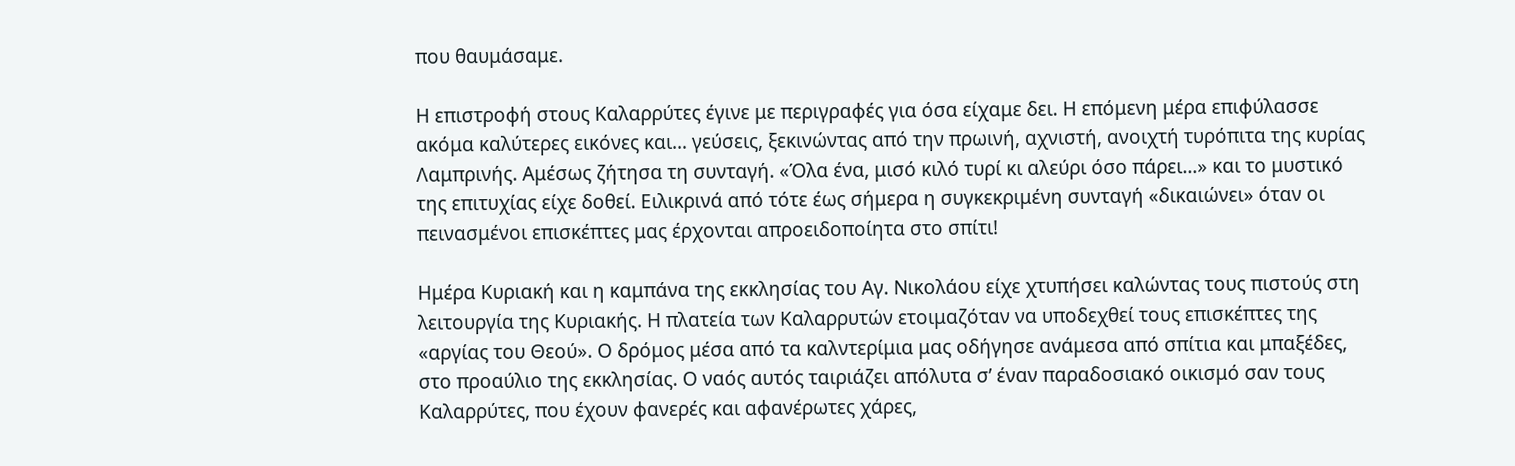που θαυμάσαμε.

Η επιστροφή στους Καλαρρύτες έγινε με περιγραφές για όσα είχαμε δει. Η επόμενη μέρα επιφύλασσε ακόμα καλύτερες εικόνες και… γεύσεις, ξεκινώντας από την πρωινή, αχνιστή, ανοιχτή τυρόπιτα της κυρίας Λαμπρινής. Αμέσως ζήτησα τη συνταγή. «Όλα ένα, μισό κιλό τυρί κι αλεύρι όσο πάρει…» και το μυστικό της επιτυχίας είχε δοθεί. Ειλικρινά από τότε έως σήμερα η συγκεκριμένη συνταγή «δικαιώνει» όταν οι πεινασμένοι επισκέπτες μας έρχονται απροειδοποίητα στο σπίτι!

Ημέρα Κυριακή και η καμπάνα της εκκλησίας του Αγ. Νικολάου είχε χτυπήσει καλώντας τους πιστούς στη λειτουργία της Κυριακής. Η πλατεία των Καλαρρυτών ετοιμαζόταν να υποδεχθεί τους επισκέπτες της «αργίας του Θεού». Ο δρόμος μέσα από τα καλντερίμια μας οδήγησε ανάμεσα από σπίτια και μπαξέδες, στο προαύλιο της εκκλησίας. Ο ναός αυτός ταιριάζει απόλυτα σ’ έναν παραδοσιακό οικισμό σαν τους Καλαρρύτες, που έχουν φανερές και αφανέρωτες χάρες,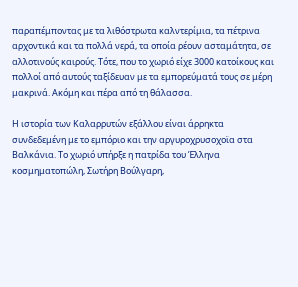παραπέμποντας με τα λιθόστρωτα καλντερίμια, τα πέτρινα αρχοντικά και τα πολλά νερά, τα οποία ρέουν ασταμάτητα, σε αλλοτινούς καιρούς. Τότε, που το χωριό είχε 3000 κατοίκους και πολλοί από αυτούς ταξίδευαν με τα εμπορεύματά τους σε μέρη μακρινά. Ακόμη και πέρα από τη θάλασσα.

Η ιστορία των Καλαρρυτών εξάλλου είναι άρρηκτα συνδεδεμένη με το εμπόριο και την αργυροχρυσοχοϊα στα Βαλκάνια. Το χωριό υπήρξε η πατρίδα του Έλληνα κοσμηματοπώλη, Σωτήρη Βούλγαρη,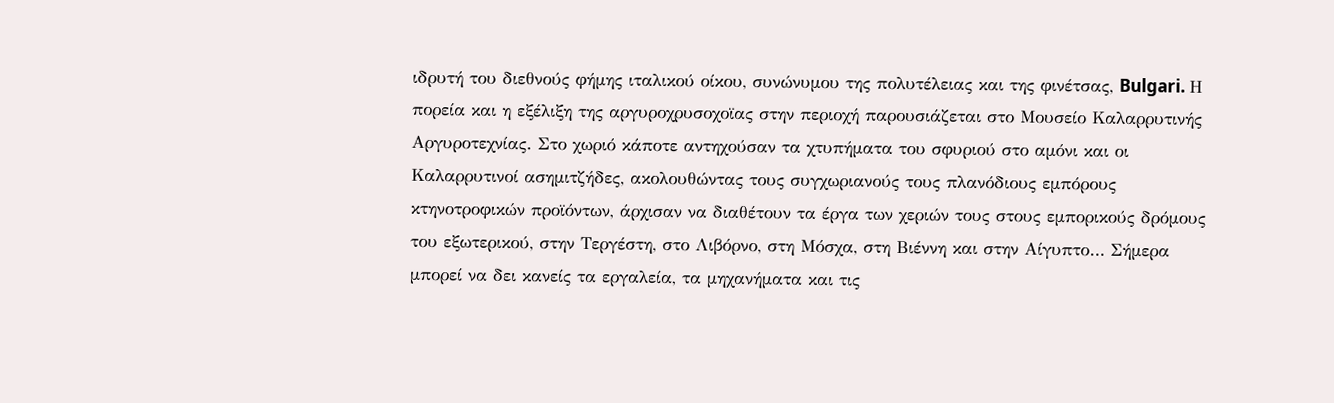ιδρυτή του διεθνούς φήμης ιταλικού οίκου, συνώνυμου της πολυτέλειας και της φινέτσας, Bulgari. Η πορεία και η εξέλιξη της αργυροχρυσοχοϊας στην περιοχή παρουσιάζεται στο Μουσείο Καλαρρυτινής Αργυροτεχνίας. Στο χωριό κάποτε αντηχούσαν τα χτυπήματα του σφυριού στο αμόνι και οι Καλαρρυτινοί ασημιτζήδες, ακολουθώντας τους συγχωριανούς τους πλανόδιους εμπόρους κτηνοτροφικών προϊόντων, άρχισαν να διαθέτουν τα έργα των χεριών τους στους εμπορικούς δρόμους του εξωτερικού, στην Τεργέστη, στο Λιβόρνο, στη Μόσχα, στη Βιέννη και στην Αίγυπτο… Σήμερα μπορεί να δει κανείς τα εργαλεία, τα μηχανήματα και τις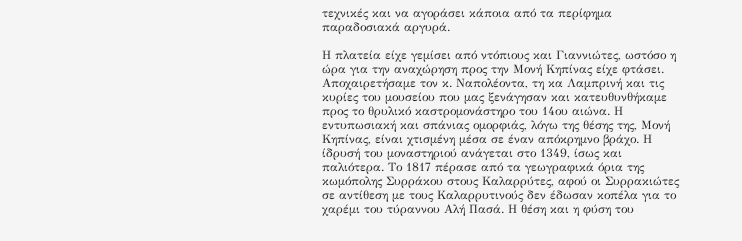τεχνικές και να αγοράσει κάποια από τα περίφημα παραδοσιακά αργυρά.

Η πλατεία είχε γεμίσει από ντόπιους και Γιαννιώτες, ωστόσο η ώρα για την αναχώρηση προς την Μονή Κηπίνας είχε φτάσει. Αποχαιρετήσαμε τον κ. Ναπολέοντα, τη κα Λαμπρινή και τις κυρίες του μουσείου που μας ξενάγησαν και κατευθυνθήκαμε προς το θρυλικό καστρομονάστηρο του 14ου αιώνα. Η εντυπωσιακή και σπάνιας ομορφιάς, λόγω της θέσης της, Μονή Κηπίνας, είναι χτισμένη μέσα σε έναν απόκρημνο βράχο. Η ίδρυσή του μοναστηριού ανάγεται στο 1349, ίσως και παλιότερα. Το 1817 πέρασε από τα γεωγραφικά όρια της κωμόπολης Συρράκου στους Καλαρρύτες, αφού οι Συρρακιώτες σε αντίθεση με τους Καλαρρυτινούς δεν έδωσαν κοπέλα για το χαρέμι του τύραννου Αλή Πασά. Η θέση και η φύση του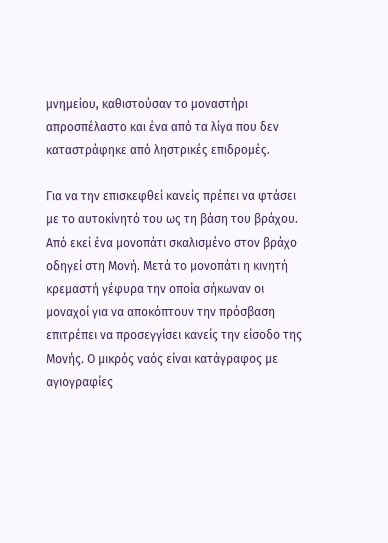μνημείου, καθιστούσαν το μοναστήρι απροσπέλαστο και ένα από τα λίγα που δεν καταστράφηκε από ληστρικές επιδρομές.

Για να την επισκεφθεί κανείς πρέπει να φτάσει με το αυτοκίνητό του ως τη βάση του βράχου. Από εκεί ένα μονοπάτι σκαλισμένο στον βράχο οδηγεί στη Μονή. Μετά το μονοπάτι η κινητή κρεμαστή γέφυρα την οποία σήκωναν οι μοναχοί για να αποκόπτουν την πρόσβαση επιτρέπει να προσεγγίσει κανείς την είσοδο της Μονής. Ο μικρός ναός είναι κατάγραφος με αγιογραφίες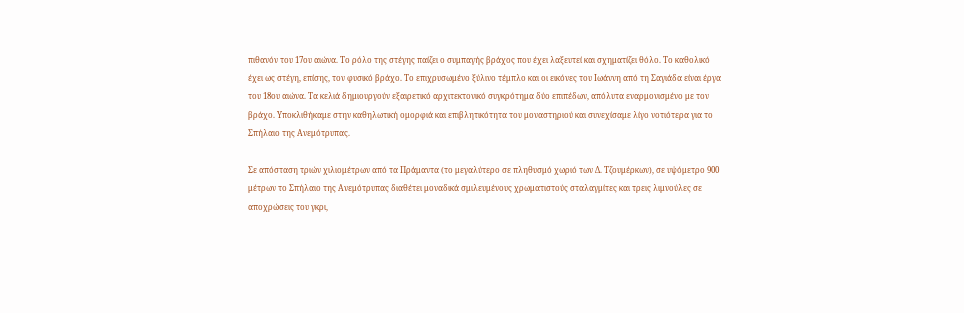πιθανόν του 17ου αιώνα. Το ρόλο της στέγης παίζει ο συμπαγής βράχος που έχει λαξευτεί και σχηματίζει θόλο. Το καθολικό έχει ως στέγη, επίσης, τον φυσικό βράχο. Το επιχρυσωμένο ξύλινο τέμπλο και οι εικόνες του Ιωάννη από τη Σαγιάδα είναι έργα του 18ου αιώνα. Τα κελιά δημιουργούν εξαιρετικό αρχιτεκτονικό συγκρότημα δύο επιπέδων, απόλυτα εναρμονισμένο με τον βράχο. Υποκλιθήκαμε στην καθηλωτική ομορφιά και επιβλητικότητα του μοναστηριού και συνεχίσαμε λίγο νοτιότερα για το Σπήλαιο της Ανεμότρυπας.

Σε απόσταση τριών χιλιομέτρων από τα Πράμαντα (το μεγαλύτερο σε πληθυσμό χωριό των Δ. Τζουμέρκων), σε υψόμετρο 900 μέτρων το Σπήλαιο της Ανεμότρυπας διαθέτει μοναδικά σμιλευμένους χρωματιστούς σταλαγμίτες και τρεις λιμνούλες σε αποχρώσεις του γκρι,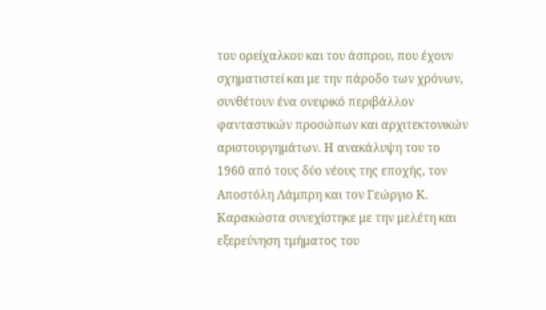του ορείχαλκου και του άσπρου, που έχουν σχηματιστεί και με την πάροδο των χρόνων, συνθέτουν ένα ονειρικό περιβάλλον φανταστικών προσώπων και αρχιτεκτονικών αριστουργημάτων. Η ανακάλυψη του το 1960 από τους δύο νέους της εποχής, τον Αποστόλη Λάμπρη και τον Γεώργιο Κ. Καρακώστα συνεχίστηκε με την μελέτη και εξερεύνηση τμήματος του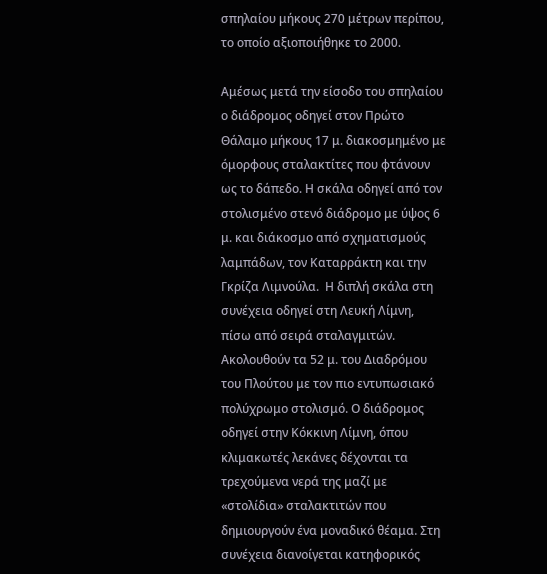σπηλαίου μήκους 270 μέτρων περίπου, το οποίο αξιοποιήθηκε το 2000.

Αμέσως μετά την είσοδο του σπηλαίου ο διάδρομος οδηγεί στον Πρώτο Θάλαμο μήκους 17 μ. διακοσμημένο με όμορφους σταλακτίτες που φτάνουν ως το δάπεδο. Η σκάλα οδηγεί από τον στολισμένο στενό διάδρομο με ύψος 6 μ. και διάκοσμο από σχηματισμούς λαμπάδων, τον Καταρράκτη και την Γκρίζα Λιμνούλα.  Η διπλή σκάλα στη συνέχεια οδηγεί στη Λευκή Λίμνη, πίσω από σειρά σταλαγμιτών. Ακολουθούν τα 52 μ. του Διαδρόμου του Πλούτου με τον πιο εντυπωσιακό πολύχρωμο στολισμό. Ο διάδρομος οδηγεί στην Κόκκινη Λίμνη, όπου κλιμακωτές λεκάνες δέχονται τα τρεχούμενα νερά της μαζί με «στολίδια» σταλακτιτών που δημιουργούν ένα μοναδικό θέαμα. Στη συνέχεια διανοίγεται κατηφορικός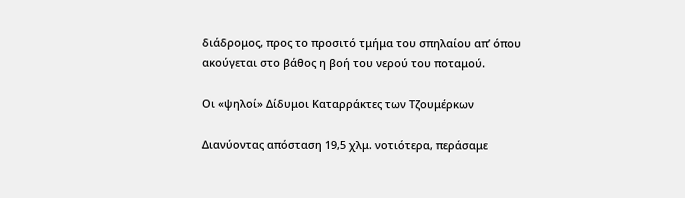διάδρομος, προς το προσιτό τμήμα του σπηλαίου απ’ όπου ακούγεται στο βάθος η βοή του νερού του ποταμού.

Οι «ψηλοί» Δίδυμοι Καταρράκτες των Τζουμέρκων

Διανύοντας απόσταση 19,5 χλμ. νοτιότερα, περάσαμε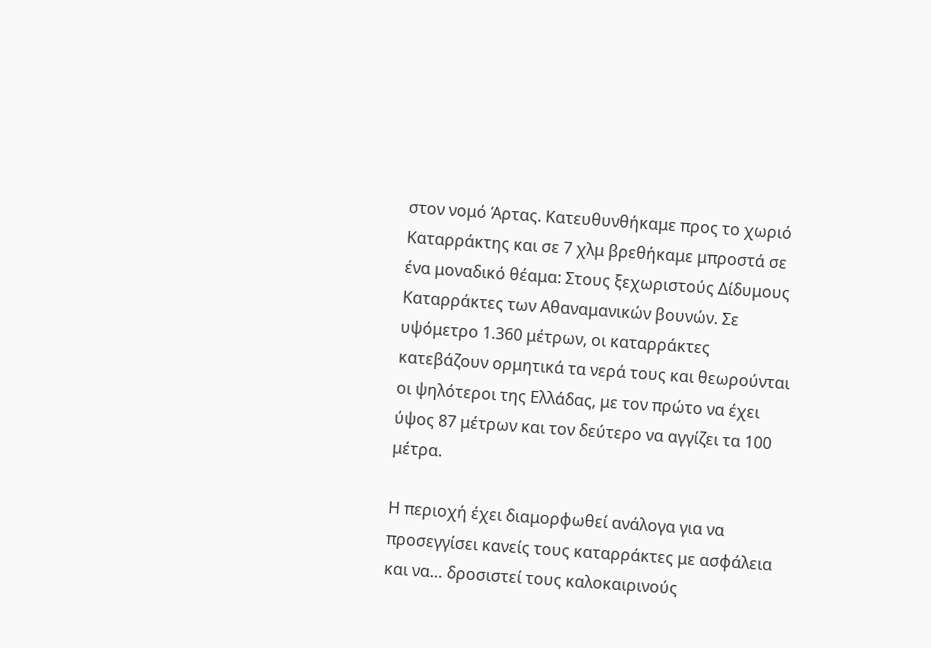στον νομό Άρτας. Κατευθυνθήκαμε προς το χωριό Καταρράκτης και σε 7 χλμ βρεθήκαμε μπροστά σε ένα μοναδικό θέαμα: Στους ξεχωριστούς Δίδυμους Καταρράκτες των Αθαναμανικών βουνών. Σε υψόμετρο 1.360 μέτρων, οι καταρράκτες κατεβάζουν ορμητικά τα νερά τους και θεωρούνται οι ψηλότεροι της Ελλάδας, με τον πρώτο να έχει ύψος 87 μέτρων και τον δεύτερο να αγγίζει τα 100 μέτρα.

Η περιοχή έχει διαμορφωθεί ανάλογα για να προσεγγίσει κανείς τους καταρράκτες με ασφάλεια και να… δροσιστεί τους καλοκαιρινούς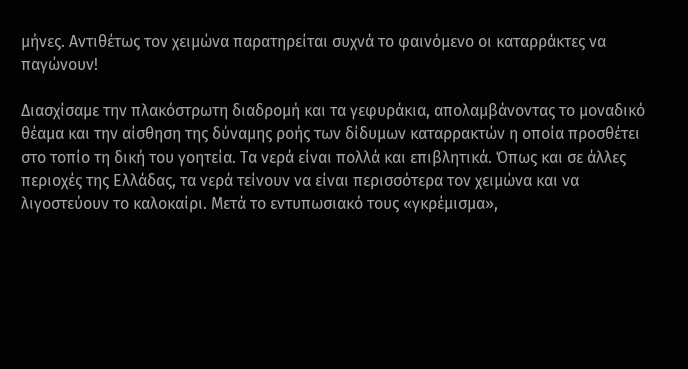μήνες. Αντιθέτως τον χειμώνα παρατηρείται συχνά το φαινόμενο οι καταρράκτες να παγώνουν!

Διασχίσαμε την πλακόστρωτη διαδρομή και τα γεφυράκια, απολαμβάνοντας το μοναδικό θέαμα και την αίσθηση της δύναμης ροής των δίδυμων καταρρακτών η οποία προσθέτει στο τοπίο τη δική του γοητεία. Τα νερά είναι πολλά και επιβλητικά. Όπως και σε άλλες περιοχές της Ελλάδας, τα νερά τείνουν να είναι περισσότερα τον χειμώνα και να λιγοστεύουν το καλοκαίρι. Μετά το εντυπωσιακό τους «γκρέμισμα»,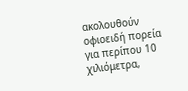ακολουθούν οφιοειδή πορεία για περίπου 10 χιλιόμετρα,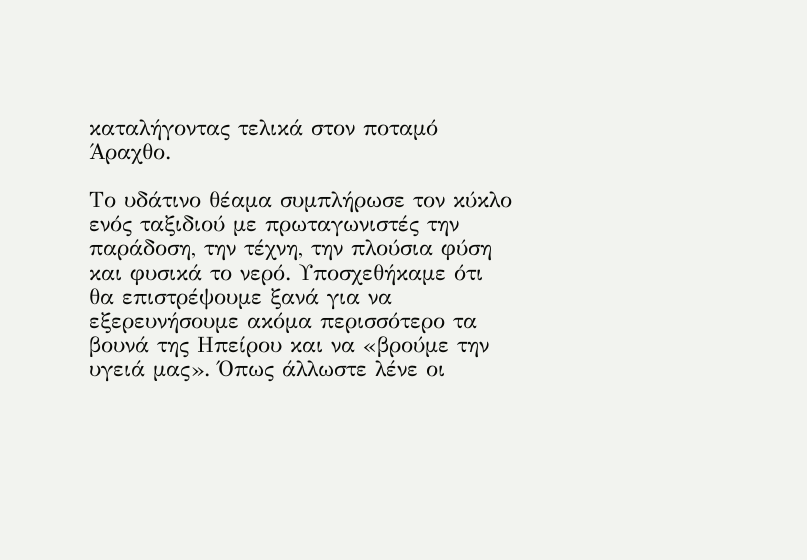καταλήγοντας τελικά στον ποταμό Άραχθο.

Το υδάτινο θέαμα συμπλήρωσε τον κύκλο ενός ταξιδιού με πρωταγωνιστές την παράδοση, την τέχνη, την πλούσια φύση και φυσικά το νερό. Υποσχεθήκαμε ότι θα επιστρέψουμε ξανά για να εξερευνήσουμε ακόμα περισσότερο τα βουνά της Ηπείρου και να «βρούμε την υγειά μας». Όπως άλλωστε λένε οι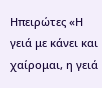Ηπειρώτες «Η γειά με κάνει και χαίρομαι, η γειά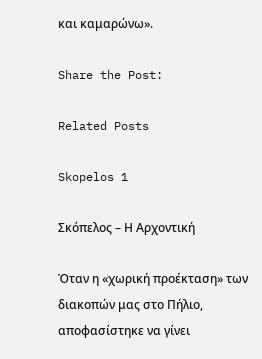και καμαρώνω».

Share the Post:

Related Posts

Skopelos 1

Σκόπελος – Η Αρχοντική

Όταν η «χωρική προέκταση» των διακοπών μας στο Πήλιο, αποφασίστηκε να γίνει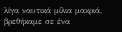λίγα ναυτικά μίλια μακριά, βρεθήκαμε σε ένα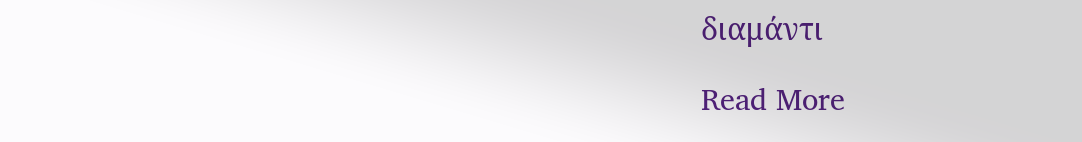διαμάντι

Read More